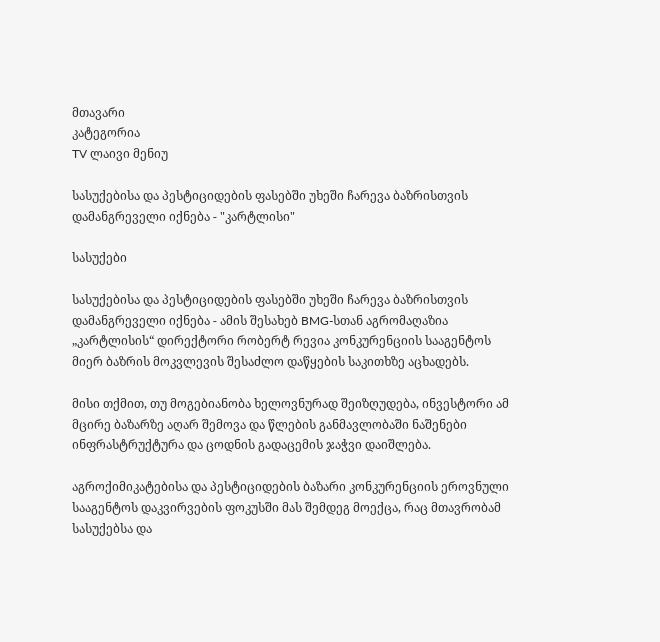მთავარი
კატეგორია
TV ლაივი მენიუ

სასუქებისა და პესტიციდების ფასებში უხეში ჩარევა ბაზრისთვის დამანგრეველი იქნება - "კარტლისი"

სასუქები

სასუქებისა და პესტიციდების ფასებში უხეში ჩარევა ბაზრისთვის დამანგრეველი იქნება - ამის შესახებ BMG-სთან აგრომაღაზია „კარტლისის“ დირექტორი რობერტ რევია კონკურენციის სააგენტოს მიერ ბაზრის მოკვლევის შესაძლო დაწყების საკითხზე აცხადებს.

მისი თქმით, თუ მოგებიანობა ხელოვნურად შეიზღუდება, ინვესტორი ამ მცირე ბაზარზე აღარ შემოვა და წლების განმავლობაში ნაშენები ინფრასტრუქტურა და ცოდნის გადაცემის ჯაჭვი დაიშლება.

აგროქიმიკატებისა და პესტიციდების ბაზარი კონკურენციის ეროვნული სააგენტოს დაკვირვების ფოკუსში მას შემდეგ მოექცა, რაც მთავრობამ სასუქებსა და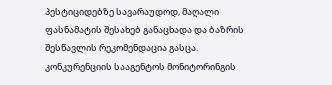პესტიციდებზე სავარაუდოდ, მაღალი ფასნამატის შესახებ განაცხადა და ბაზრის შესწავლის რეკომენდაცია გასცა. კონკურენციის სააგენტოს მონიტორინგის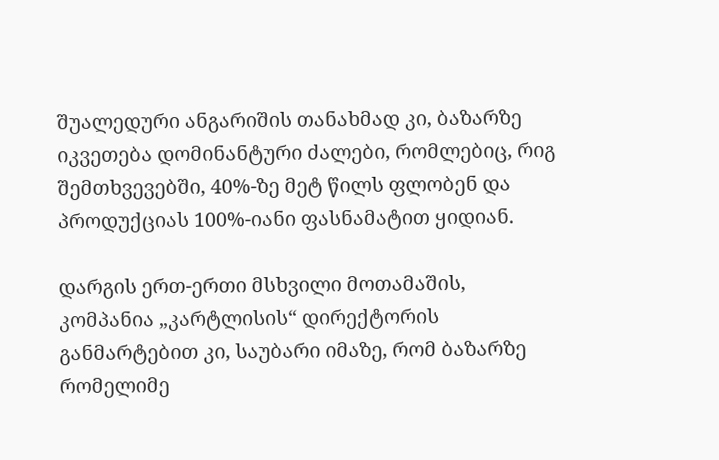შუალედური ანგარიშის თანახმად კი, ბაზარზე იკვეთება დომინანტური ძალები, რომლებიც, რიგ შემთხვევებში, 40%-ზე მეტ წილს ფლობენ და პროდუქციას 100%-იანი ფასნამატით ყიდიან.

დარგის ერთ-ერთი მსხვილი მოთამაშის, კომპანია „კარტლისის“ დირექტორის განმარტებით კი, საუბარი იმაზე, რომ ბაზარზე რომელიმე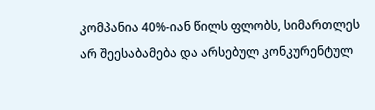კომპანია 40%-იან წილს ფლობს, სიმართლეს არ შეესაბამება და არსებულ კონკურენტულ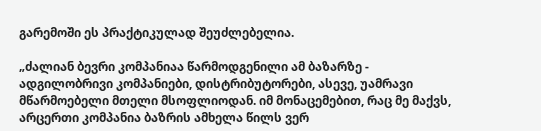გარემოში ეს პრაქტიკულად შეუძლებელია.

„ძალიან ბევრი კომპანიაა წარმოდგენილი ამ ბაზარზე - ადგილობრივი კომპანიები, დისტრიბუტორები, ასევე, უამრავი მწარმოებელი მთელი მსოფლიოდან. იმ მონაცემებით, რაც მე მაქვს, არცერთი კომპანია ბაზრის ამხელა წილს ვერ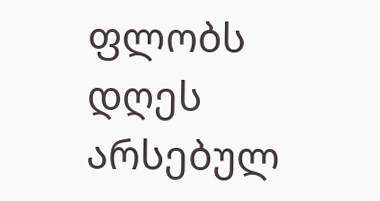ფლობს დღეს არსებულ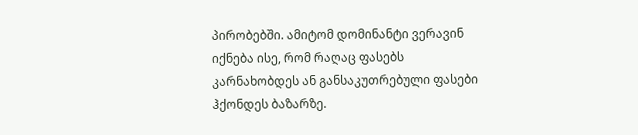პირობებში. ამიტომ დომინანტი ვერავინ იქნება ისე, რომ რაღაც ფასებს კარნახობდეს ან განსაკუთრებული ფასები ჰქონდეს ბაზარზე.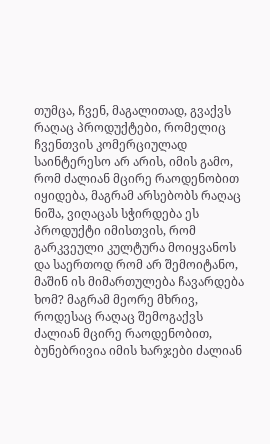თუმცა, ჩვენ, მაგალითად, გვაქვს რაღაც პროდუქტები, რომელიც ჩვენთვის კომერციულად საინტერესო არ არის, იმის გამო, რომ ძალიან მცირე რაოდენობით იყიდება, მაგრამ არსებობს რაღაც ნიშა, ვიღაცას სჭირდება ეს პროდუქტი იმისთვის, რომ გარკვეული კულტურა მოიყვანოს და საერთოდ რომ არ შემოიტანო, მაშინ ის მიმართულება ჩავარდება ხომ? მაგრამ მეორე მხრივ, როდესაც რაღაც შემოგაქვს ძალიან მცირე რაოდენობით, ბუნებრივია იმის ხარჯები ძალიან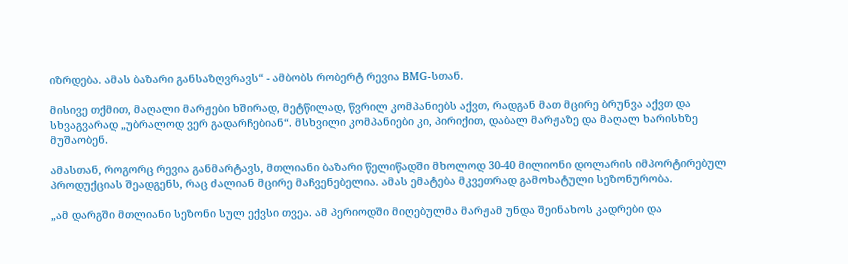იზრდება. ამას ბაზარი განსაზღვრავს“ - ამბობს რობერტ რევია BMG-სთან.

მისივე თქმით, მაღალი მარჟები ხშირად, მეტწილად, წვრილ კომპანიებს აქვთ, რადგან მათ მცირე ბრუნვა აქვთ და სხვაგვარად „უბრალოდ ვერ გადარჩებიან“. მსხვილი კომპანიები კი, პირიქით, დაბალ მარჟაზე და მაღალ ხარისხზე მუშაობენ.

ამასთან, როგორც რევია განმარტავს, მთლიანი ბაზარი წელიწადში მხოლოდ 30-40 მილიონი დოლარის იმპორტირებულ პროდუქციას შეადგენს, რაც ძალიან მცირე მაჩვენებელია. ამას ემატება მკვეთრად გამოხატული სეზონურობა.

„ამ დარგში მთლიანი სეზონი სულ ექვსი თვეა. ამ პერიოდში მიღებულმა მარჟამ უნდა შეინახოს კადრები და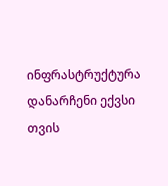ინფრასტრუქტურა დანარჩენი ექვსი თვის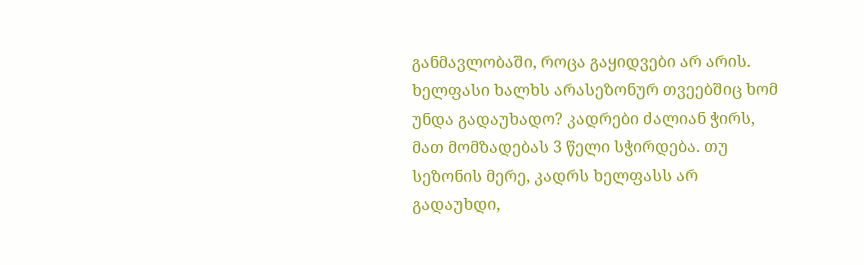განმავლობაში, როცა გაყიდვები არ არის. ხელფასი ხალხს არასეზონურ თვეებშიც ხომ უნდა გადაუხადო? კადრები ძალიან ჭირს, მათ მომზადებას 3 წელი სჭირდება. თუ სეზონის მერე, კადრს ხელფასს არ გადაუხდი,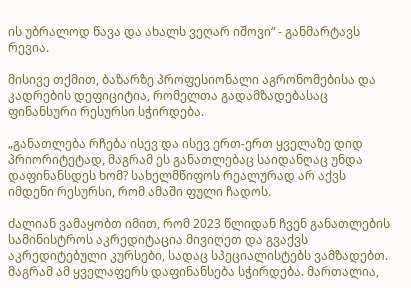ის უბრალოდ წავა და ახალს ვეღარ იშოვი“ - განმარტავს რევია.

მისივე თქმით, ბაზარზე პროფესიონალი აგრონომებისა და კადრების დეფიციტია, რომელთა გადამზადებასაც ფინანსური რესურსი სჭირდება.

„განათლება რჩება ისევ და ისევ ერთ-ერთ ყველაზე დიდ პრიორიტეტად, მაგრამ ეს განათლებაც საიდანღაც უნდა დაფინანსდეს ხომ? სახელმწიფოს რეალურად არ აქვს იმდენი რესურსი, რომ ამაში ფული ჩადოს.

ძალიან ვამაყობთ იმით, რომ 2023 წლიდან ჩვენ განათლების სამინისტროს აკრედიტაცია მივიღეთ და გვაქვს აკრედიტებული კურსები, სადაც სპეციალისტებს ვამზადებთ. მაგრამ ამ ყველაფერს დაფინანსება სჭირდება. მართალია,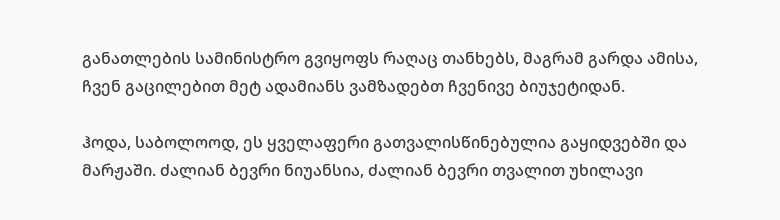განათლების სამინისტრო გვიყოფს რაღაც თანხებს, მაგრამ გარდა ამისა, ჩვენ გაცილებით მეტ ადამიანს ვამზადებთ ჩვენივე ბიუჯეტიდან.

ჰოდა, საბოლოოდ, ეს ყველაფერი გათვალისწინებულია გაყიდვებში და მარჟაში. ძალიან ბევრი ნიუანსია, ძალიან ბევრი თვალით უხილავი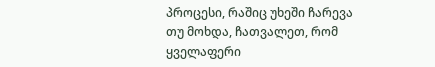პროცესი, რაშიც უხეში ჩარევა თუ მოხდა, ჩათვალეთ, რომ ყველაფერი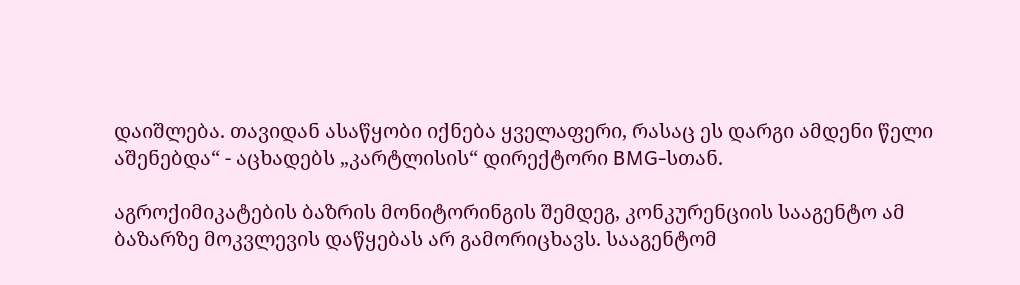დაიშლება. თავიდან ასაწყობი იქნება ყველაფერი, რასაც ეს დარგი ამდენი წელი აშენებდა“ - აცხადებს „კარტლისის“ დირექტორი BMG-სთან.

აგროქიმიკატების ბაზრის მონიტორინგის შემდეგ, კონკურენციის სააგენტო ამ ბაზარზე მოკვლევის დაწყებას არ გამორიცხავს. სააგენტომ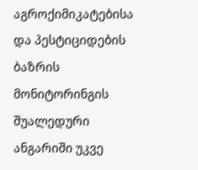აგროქიმიკატებისა და პესტიციდების ბაზრის მონიტორინგის შუალედური ანგარიში უკვე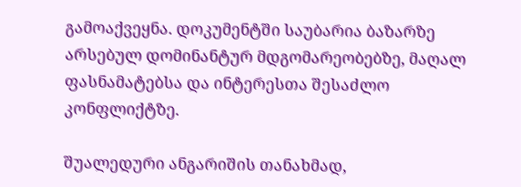გამოაქვეყნა. დოკუმენტში საუბარია ბაზარზე არსებულ დომინანტურ მდგომარეობებზე, მაღალ ფასნამატებსა და ინტერესთა შესაძლო კონფლიქტზე.

შუალედური ანგარიშის თანახმად,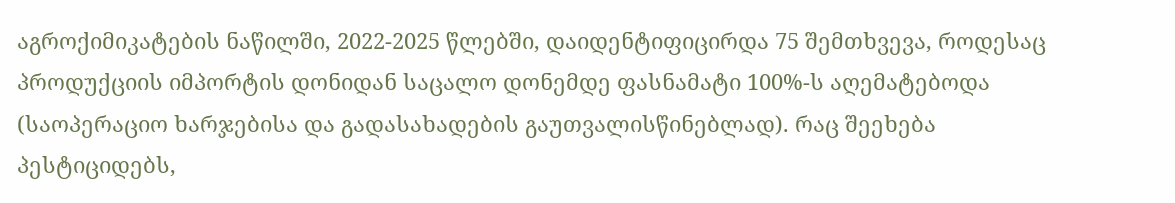აგროქიმიკატების ნაწილში, 2022-2025 წლებში, დაიდენტიფიცირდა 75 შემთხვევა, როდესაც პროდუქციის იმპორტის დონიდან საცალო დონემდე ფასნამატი 100%-ს აღემატებოდა (საოპერაციო ხარჯებისა და გადასახადების გაუთვალისწინებლად). რაც შეეხება პესტიციდებს,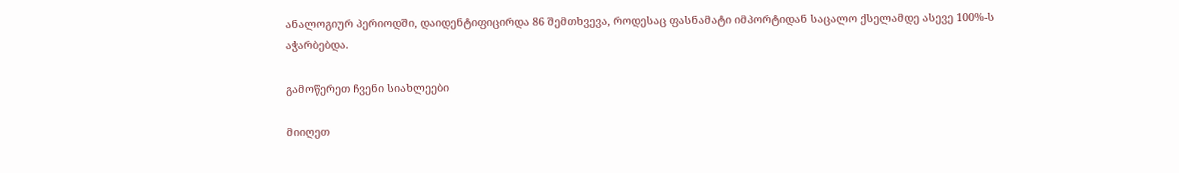ანალოგიურ პერიოდში, დაიდენტიფიცირდა 86 შემთხვევა, როდესაც ფასნამატი იმპორტიდან საცალო ქსელამდე ასევე 100%-ს აჭარბებდა.

გამოწერეთ ჩვენი სიახლეები

მიიღეთ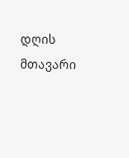დღის მთავარი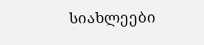სიახლეები